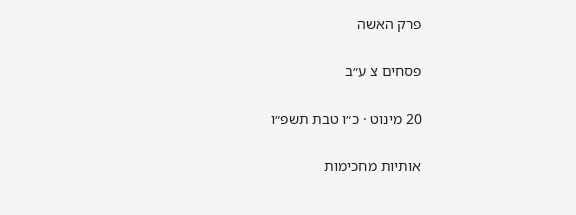פרק האשה

פסחים צ ע״ב

20 מינוט · כ״ו טבת תשפ״ו

אותיות מחכימות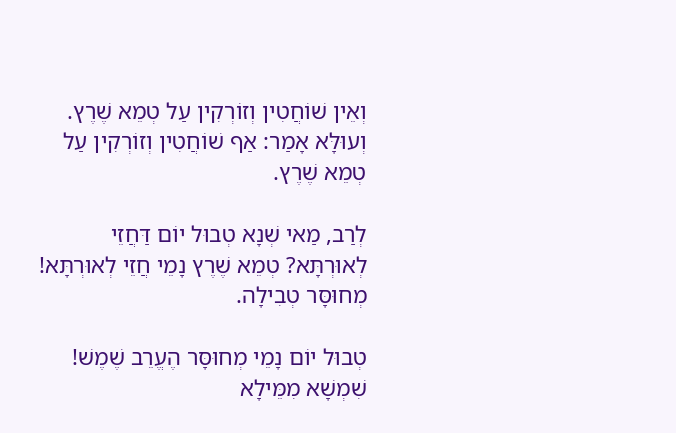וְאֵין שׁוֹחֲטִין וְזוֹרְקִין עַל טְמֵא שֶׁרֶץ. וְעוּלָּא אָמַר: אַף שׁוֹחֲטִין וְזוֹרְקִין עַל טְמֵא שֶׁרֶץ.

לְרַב, מַאי שְׁנָא טְבוּל יוֹם דַּחֲזֵי לְאוּרְתָּא? טְמֵא שֶׁרֶץ נָמֵי חֲזֵי לְאוּרְתָּא! מְחוּסָּר טְבִילָה.

טְבוּל יוֹם נָמֵי מְחוּסָּר הֶעֱרֵב שֶׁמֶשׁ! שִׁמְשָׁא מִמֵּילָא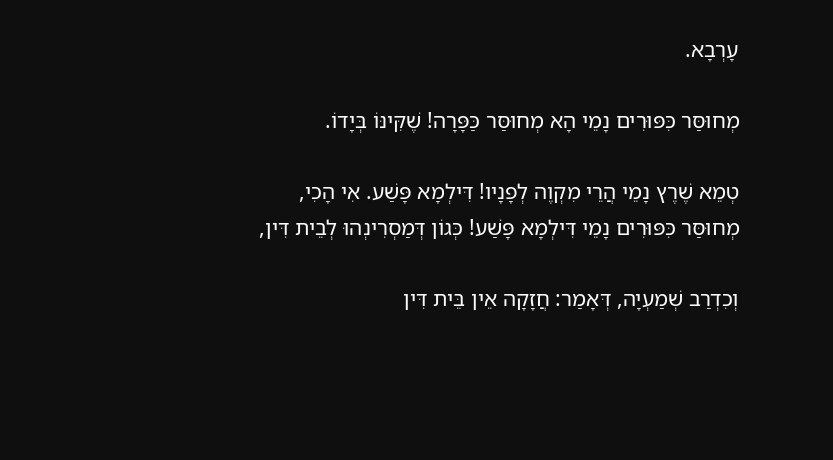עָרְבָא.

מְחוּסַּר כִּפּוּרִים נָמֵי הָא מְחוּסַּר כַּפָּרָה! שֶׁקִּינּוֹ בְּיָדוֹ.

טְמֵא שֶׁרֶץ נָמֵי הֲרֵי מִקְוֶה לְפָנָיו! דִּילְמָא פָּשַׁע. אִי הָכִי, מְחוּסַּר כִּפּוּרִים נָמֵי דִּילְמָא פָּשַׁע! כְּגוֹן דְּמַסְרִינְהוּ לְבֵית דִּין,

וְכִדְרַב שְׁמַעְיָה, דְּאָמַר: חֲזָקָה אֵין בֵּית דִּין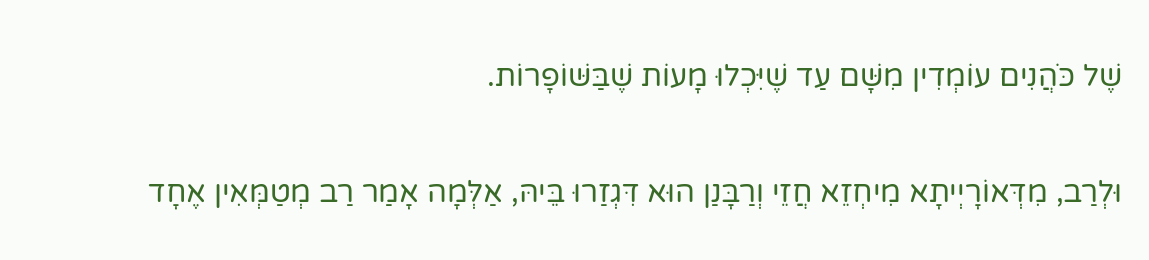שֶׁל כֹּהֲנִים עוֹמְדִין מִשָּׁם עַד שֶׁיִּכְלוּ מָעוֹת שֶׁבַּשּׁוֹפָרוֹת.

וּלְרַב, מִדְּאוֹרָיְיתָא מִיחְזֵא חֲזֵי וְרַבָּנַן הוּא דִּגְזַרוּ בֵּיהּ, אַלְּמָה אָמַר רַב מְטַמְּאִין אֶחָד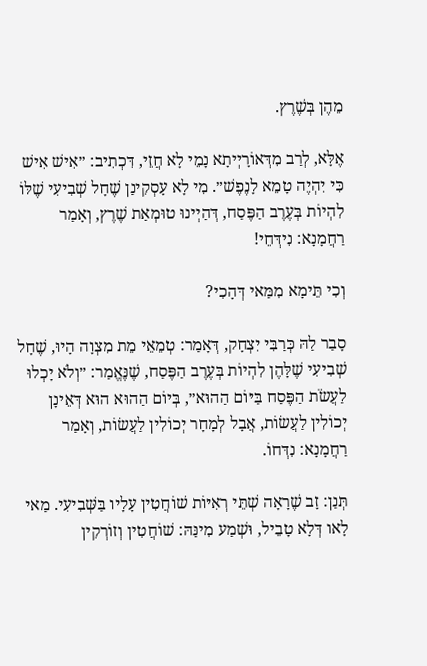מֵהֶן בְּשֶׁרֶץ.

אֶלָּא, לְרַב מִדְּאוֹרָיְיתָא נָמֵי לָא חֲזֵי, דִּכְתִיב: ״אִישׁ אִישׁ כִּי יִהְיֶה טָמֵא לָנֶפֶשׁ״. מִי לָא עָסְקִינַן שֶׁחָל שְׁבִיעִי שֶׁלּוֹ לִהְיוֹת בְּעֶרֶב הַפֶּסַח, דְּהַיְינוּ טוּמְאַת שֶׁרֶץ, וְאָמַר רַחֲמָנָא: נִידְּחֵי!

וְכִי תֵּימָא מִמַּאי דְּהָכִי?

סָבַר לַהּ כְּרַבִּי יִצְחָק, דְּאָמַר: טְמֵאֵי מֵת מִצְוָה הָיוּ, שֶׁחָל שְׁבִיעִי שֶׁלָּהֶן לִהְיוֹת בְּעֶרֶב הַפֶּסַח, שֶׁנֶּאֱמַר: ״וְלֹא יָכְלוּ לַעֲשֹׂת הַפֶּסַח בַּיּוֹם הַהוּא״, בְּיוֹם הַהוּא הוּא דְּאֵינָן יְכוֹלִין לַעֲשׂוֹת, אֲבָל לְמָחָר יְכוֹלִין לַעֲשׂוֹת, וְאָמַר רַחֲמָנָא: נִדְּחוֹ.

תְּנַן: זָב שֶׁרָאָה שְׁתֵּי רְאִיּוֹת שׁוֹחֲטִין עָלָיו בַּשְּׁבִיעִי. מַאי לָאו דְּלָא טָבֵיל, וּשְׁמַע מִינַּהּ: שׁוֹחֲטִין וְזוֹרְקִין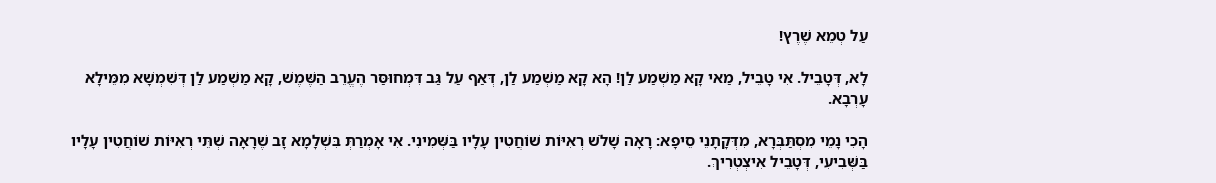עַל טְמֵא שֶׁרֶץ!

לָא, דְּטָבֵיל. אִי טָבֵיל, מַאי קָא מַשְׁמַע לַן! הָא קָא מַשְׁמַע לַן, דְּאַף עַל גַּב דִּמְחוּסַּר הֶעֱרֵב הַשֶּׁמֶשׁ, קָא מַשְׁמַע לַן דְּשִׁמְשָׁא מִמֵּילָא עָרְבָא.

הָכִי נָמֵי מִסְתַּבְּרָא, מִדְּקָתָנֵי סֵיפָא: רָאָה שָׁלֹשׁ רְאִיּוֹת שׁוֹחֲטִין עָלָיו בַּשְּׁמִינִי. אִי אָמְרַתְּ בִּשְׁלָמָא זָב שֶׁרָאָה שְׁתֵּי רְאִיּוֹת שׁוֹחֲטִין עָלָיו בַּשְּׁבִיעִי, דְּטָבֵיל אִיצְטְרִיךְ.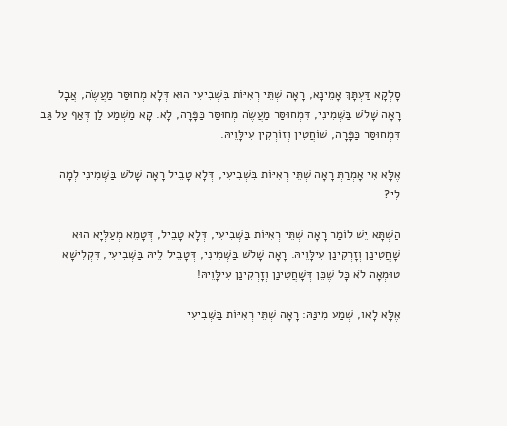סָלְקָא דַּעְתָּךְ אָמֵינָא, רָאָה שְׁתֵּי רְאִיּוֹת בִּשְׁבִיעִי הוּא דְּלָא מְחוּסַּר מַעֲשֶׂה, אֲבָל רָאָה שָׁלֹשׁ בַּשְּׁמִינִי, דִּמְחוּסַּר מַעֲשֶׂה מְחוּסַּר כַּפָּרָה, לָא. קָא מַשְׁמַע לַן דְּאַף עַל גַּב דִּמְחוּסַּר כַּפָּרָה, שׁוֹחֲטִין וְזוֹרְקִין עִילָּוֵיהּ.

אֶלָּא אִי אָמְרַתְּ רָאָה שְׁתֵּי רְאִיּוֹת בִּשְׁבִיעִי, דְּלָא טָבֵיל רָאָה שָׁלֹשׁ בַּשְּׁמִינִי לְמָה לִי?

הַשְׁתָּא יֵשׁ לוֹמַר רָאָה שְׁתֵּי רְאִיּוֹת בַּשְּׁבִיעִי, דְּלָא טָבֵיל, דְּטָמֵא מְעַלְּיָא הוּא שָׁחֲטִינַן וְזָרְקִינַן עִילָּוֵיהּ. רָאָה שָׁלֹשׁ בַּשְּׁמִינִי, דְּטָבֵיל לֵיהּ בַּשְּׁבִיעִי, דִּקְלִישָׁא טוּמְאָה לֹא כׇּל שֶׁכֵּן דְּשָׁחֲטִינַן וְזָרְקִינַן עִילָּוֵיהּ!

אֶלָּא לָאו, שְׁמַע מִינַּהּ: רָאָה שְׁתֵּי רְאִיּוֹת בַּשְּׁבִיעִי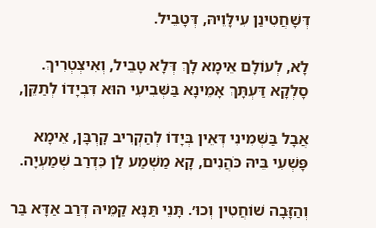דְּשָׁחֲטִינַן עִילָּוֵיהּ, דְּטָבֵיל.

לָא, לְעוֹלָם אֵימָא לָךְ דְּלָא טָבֵיל, וְאִיצְטְרִיךְ. סָלְקָא דַּעְתָּךְ אָמֵינָא בַּשְּׁבִיעִי הוּא דִּבְיָדוֹ לְתַקֵּן,

אֲבָל בַּשְּׁמִינִי דְּאֵין בְּיָדוֹ לְהַקְרִיב קׇרְבָּן, אֵימָא פָּשְׁעִי בֵּיהּ כֹּהֲנִים, קָא מַשְׁמַע לַן כִּדְרַב שְׁמַעְיָה.

וְהַזָּבָה שׁוֹחֲטִין וְכוּ׳. תָּנֵי תַּנָּא קַמֵּיהּ דְּרַב אַדָּא בַּר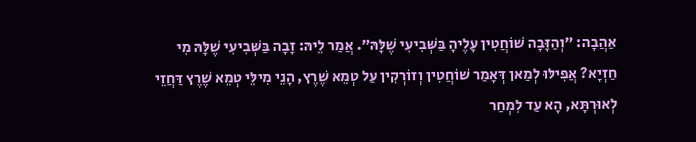אַהֲבָה: ״וְהַזָּבָה שׁוֹחֲטִין עָלֶיהָ בַּשְּׁבִיעִי שֶׁלָּהּ״. אֲמַר לֵיהּ: זָבָה בַּשְּׁבִיעִי שֶׁלָּהּ מִי חַזְיָא? אֲפִילּוּ לְמַאן דְּאָמַר שׁוֹחֲטִין וְזוֹרְקִין עַל טְמֵא שֶׁרֶץ, הָנֵי מִילֵּי טְמֵא שֶׁרֶץ דַּחֲזֵי לְאוּרְתָּא, הָא עַד לִמְחַר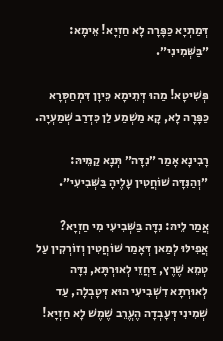דְּמַתְיָא כַּפָּרָה לָא חַזְיָא! אֵימָא: ״בַּשְּׁמִינִי״.

פְּשִׁיטָא! מַהוּ דְּתֵימָא כֵּיוָן דִּמְחַסְּרָא כַּפָּרָה לָא, קָא מַשְׁמַע לַן כִּדְרַב שְׁמַעְיָה.

רָבִינָא אָמַר ״נִדָּה״ תְּנָא קַמֵּיהּ: ״וְהַנִּדָּה שׁוֹחֲטִין עָלֶיהָ בַּשְּׁבִיעִי״.

אֲמַר לֵיהּ: נִדָּה בַּשְּׁבִיעִי מִי חַזְיָא? אֲפִילּוּ לְמַאן דְּאָמַר שׁוֹחֲטִין וְזוֹרְקִין עַל טְמֵא שֶׁרֶץ, דַּחֲזֵי לְאוּרְתָּא, נִדָּה לְאוּרְתָּא דִשְׁבִיעִי הוּא דְּטָבְלָה, עַד שְׁמִינִי דְּעָבְדָה הֶעֱרֵב שֶׁמֶשׁ לָא חַזְיָא!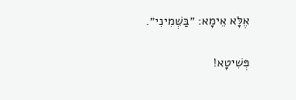אֶלָּא אֵימָא: ״בַּשְּׁמִינִי״.

פְּשִׁיטָא!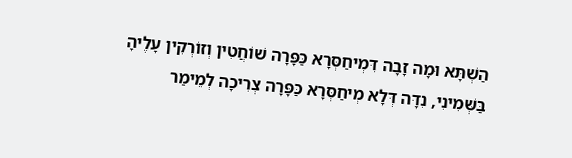הַשְׁתָּא וּמָה זָבָה דִּמְיחַסְּרָא כַּפָּרָה שׁוֹחֲטִין וְזוֹרְקִין עָלֶיהָ בַּשְּׁמִינִי, נִדָּה דְּלָא מְיחַסְּרָא כַּפָּרָה צְרִיכָה לְמֵימַר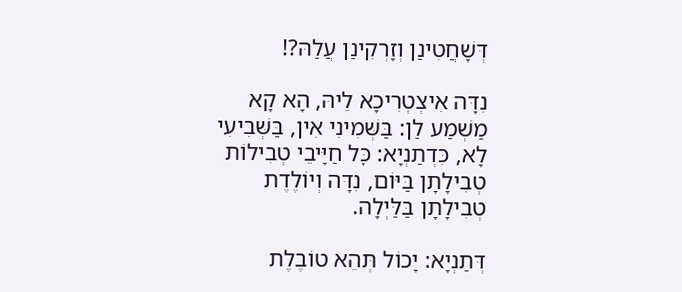דְּשָׁחֲטִינַן וְזָרְקִינַן עֲלַהּ?!

נִדָּה אִיצְטְרִיכָא לֵיהּ, הָא קָא מַשְׁמַע לַן: בַּשְּׁמִינִי אִין, בַּשְּׁבִיעִי לָא, כִּדְתַנְיָא: כׇּל חַיָּיבֵי טְבִילוֹת טְבִילָתָן בַּיּוֹם, נִדָּה וְיוֹלֶדֶת טְבִילָתָן בַּלַּיְלָה.

דְּתַנְיָא: יָכוֹל תְּהֵא טוֹבֶלֶת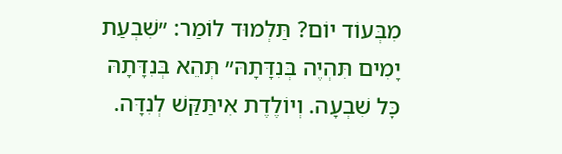מִבְּעוֹד יוֹם? תַּלְמוּד לוֹמַר: ״שִׁבְעַת יָמִים תִּהְיֶה בְּנִדָּתָהּ״ תְּהֵא בְּנִדָּתָהּ כׇּל שִׁבְעָה. וְיוֹלֶדֶת אִיתַּקַּשׁ לְנִדָּה.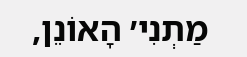מַתְנִי׳ הָאוֹנֵן,